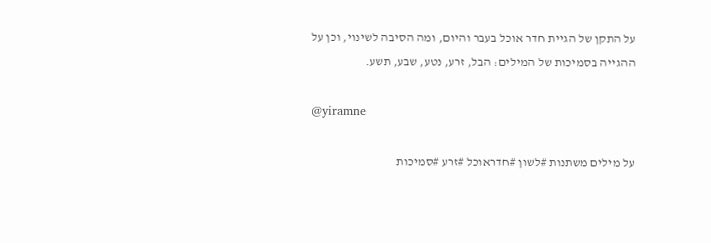על התקן של הגיית חדר אוכל בעבר והיום, ומה הסיבה לשינוי, וכן על ההגייה בסמיכות של המילים: הבל, זרע, נטע, שבע, תשע.

@yiramne

על מילים משתנות #לשון #חדראוכל #זרע #סמיכות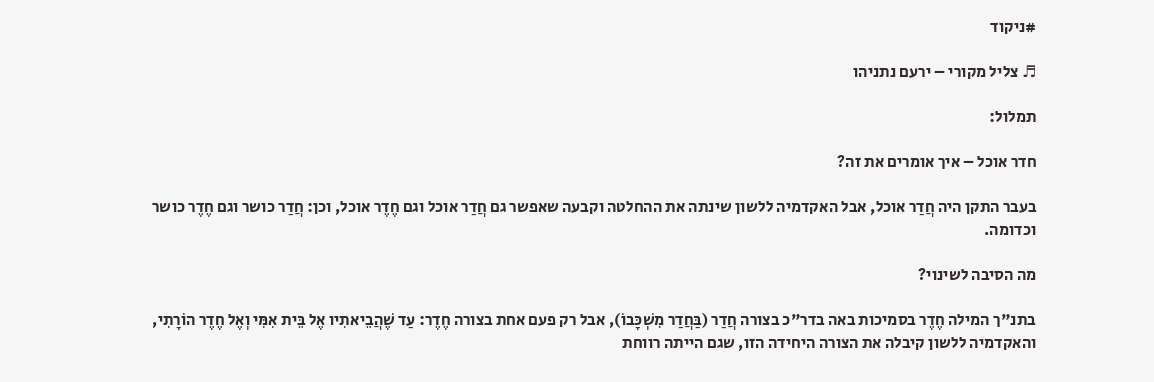#ניקוד

♬ צליל מקורי – ירעם נתניהו

תמלול:

חדר אוכל – איך אומרים את זה?

בעבר התקן היה חֲדַר אוכל, אבל האקדמיה ללשון שינתה את ההחלטה וקבעה שאפשר גם חֲדַר אוכל וגם חֶדֶר אוכל, וכן: חֲדַר כושר וגם חֶדֶר כושר וכדומה.

מה הסיבה לשינוי?

בתנ"ך המילה חֶדֶר בסמיכות באה בדר"כ בצורה חֲדַר (בַּחֲדַר מִשְׁכָּבוֹ), אבל רק פעם אחת בצורה חֶדֶר: עַד שֶׁהֲבֵיאתִיו אֶל בֵּית אִמִּי וְאֶל חֶדֶר הוֹרָתִי, והאקדמיה ללשון קיבלה את הצורה היחידה הזו, שגם הייתה רווחת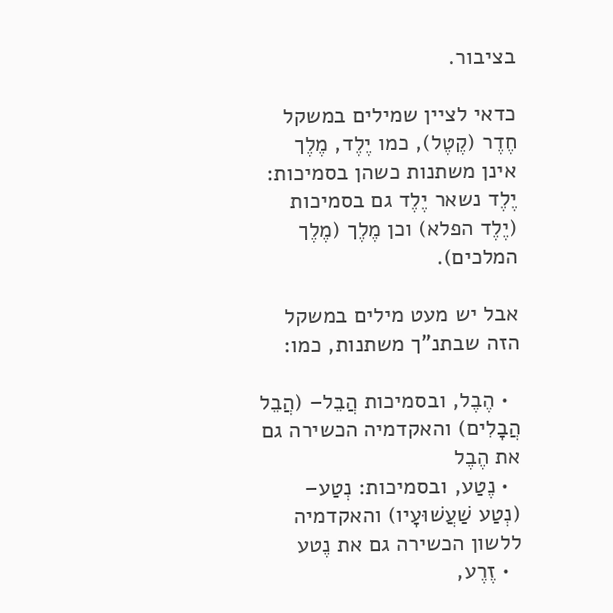בציבור.

כדאי לציין שמילים במשקל חֶדֶר (קֶטֶל), כמו יֶלֶד, מֶלֶך אינן משתנות כשהן בסמיכות: יֶלֶד נשאר יֶלֶד גם בסמיכות (יֶלֶד הפלא) וכן מֶלֶך (מֶלֶך המלכים).

אבל יש מעט מילים במשקל הזה שבתנ"ך משתנות, כמו:

  • הֶבֶל, ובסמיכות הֲבֵל– (הֲבֵל הֲבָלִים) והאקדמיה הכשירה גם את הֶבֶל
  • נֶטַע, ובסמיכות: נְטַע– (נְטַע שַׁעֲשׁוּעָיו) והאקדמיה ללשון הכשירה גם את נֶטע
  • זֶרֶע,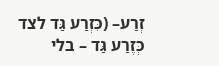זְרַע– (כִּזְרַע גַּד לצד כְּזֶרַע גַּד – בלי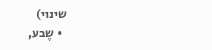שינוי)
  • שֶבע,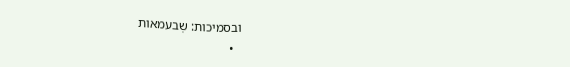ובסמיכות: שְבעמאות
  •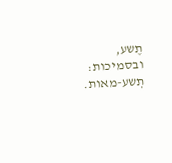תֶשע, ובסמיכות: תְשע-מאות.